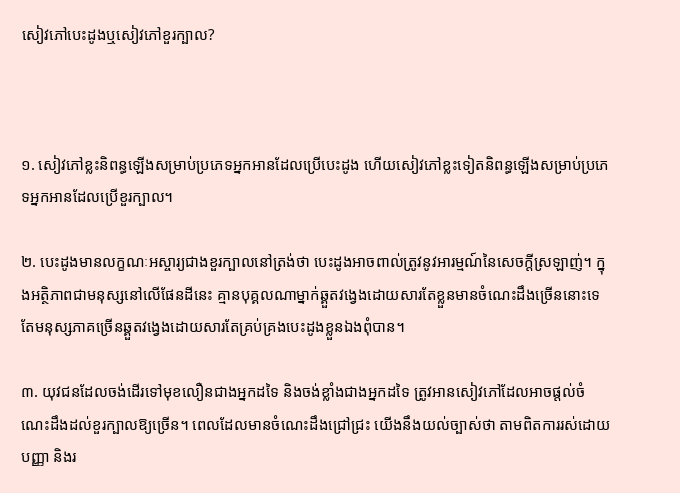សៀវភៅបេះដូងឬសៀវភៅខួរក្បាល?



១. សៀវភៅខ្លះនិពន្ធឡើងសម្រាប់ប្រភេទអ្នកអានដែលប្រើបេះដូង ហើយសៀវភៅខ្លះទៀតនិពន្ធឡើងសម្រាប់ប្រភេទអ្នកអានដែលប្រើខួរក្បាល។

២. បេះដូងមានលក្ខណៈអស្ចារ្យជាងខួរក្បាលនៅត្រង់ថា បេះដូងអាចពាល់ត្រូវនូវអារម្មណ៍នៃសេចក្តីស្រឡាញ់។ ក្នុងអត្ថិភាពជាមនុស្សនៅលើផែនដីនេះ គ្មានបុគ្គលណាម្នាក់ឆ្គួតវង្វេងដោយសារតែខ្លួនមានចំណេះដឹងច្រើននោះទេ តែមនុស្សភាគច្រើនឆ្គួតវង្វេងដោយសារតែគ្រប់គ្រងបេះដូងខ្លួនឯងពុំបាន។

៣. យុវជនដែលចង់ដើរទៅមុខលឿនជាងអ្នកដទៃ និងចង់ខ្លាំងជាងអ្នកដទៃ ត្រូវអានសៀវភៅដែលអាចផ្តល់ចំណេះដឹងដល់ខួរក្បាលឱ្យច្រើន។ ពេលដែលមានចំណេះដឹងជ្រៅជ្រះ យើងនឹងយល់ច្បាស់ថា តាមពិតការរស់ដោយបញ្ញា និងរ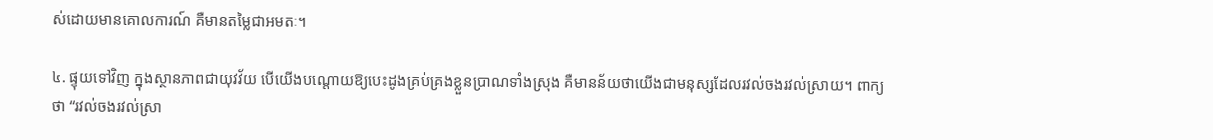ស់ដោយមានគោលការណ៍ គឺមានតម្លៃជាអមតៈ។

៤. ផ្ទុយទៅវិញ ក្នុងស្ថានភាពជាយុវវ័យ បើយើងបណ្តោយឱ្យបេះដូងគ្រប់គ្រងខ្លួនប្រាណទាំងស្រុង គឺមានន័យថាយើងជាមនុស្សដែលរវល់ចងរវល់ស្រាយ។ ពាក្យថា “រវល់ចងរវល់ស្រា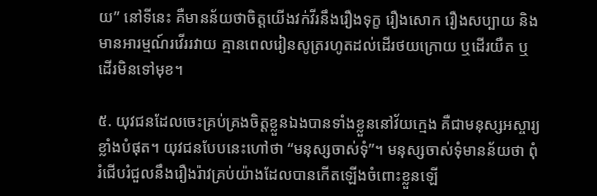យ” នៅទីនេះ គឺមានន័យថាចិត្តយើងវក់វីរនឹងរឿងទុក្ខ រឿងសោក រឿងសប្បាយ និងមានអារម្មណ៍រវើររវាយ គ្មានពេលរៀនសូត្ររហូតដល់ដើរថយក្រោយ ឬដើរយឺត ឬដើរមិនទៅមុខ។

៥. យុវជនដែលចេះគ្រប់គ្រងចិត្តខ្លួនឯងបានទាំងខ្លួននៅវ័យក្មេង គឺជាមនុស្សអស្ចារ្យខ្លាំងបំផុត។ យុវជនបែបនេះហៅថា “មនុស្សចាស់ទុំ”។ មនុស្សចាស់ទុំមានន័យថា ពុំរំជើបរំជួលនឹងរឿងរ៉ាវគ្រប់យ៉ាងដែលបានកើតឡើងចំពោះខ្លួនឡើ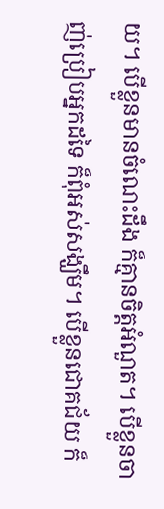យ។ បើខ្លួនមានចំណេះដឹង ក៏គ្មានចិត្តអំណួត។ បើខ្លួនចាញ់ប្រៀបអ្នកដទៃ ក៏ពុំអស់សង្ឃឹម។ បើខ្លួនជោគជ័យ ក៏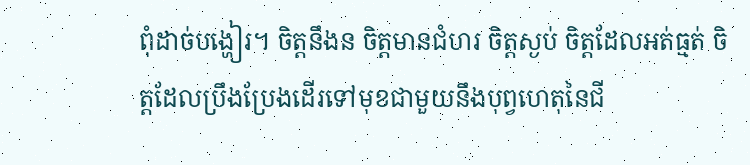ពុំដាច់បង្ហៀរ។ ចិត្តនឹងន ចិត្តមានជំហរ ចិត្តស្ងប់ ចិត្តដែលអត់ធ្មត់ ចិត្តដែលប្រឹងប្រែងដើរទៅមុខជាមួយនឹងបុព្វហេតុនៃជី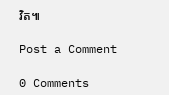វិត៕

Post a Comment

0 Comments